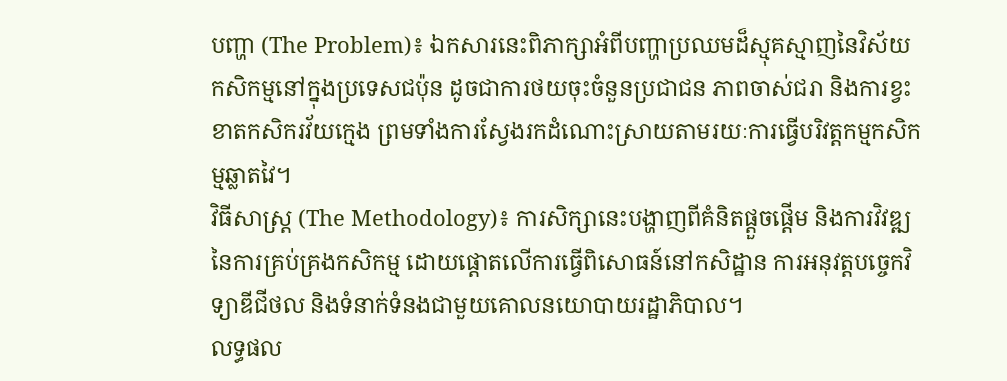បញ្ហា (The Problem)៖ ឯកសារនេះពិភាក្សាអំពីបញ្ហាប្រឈមដ៏ស្មុគស្មាញនៃវិស័យកសិកម្មនៅក្នុងប្រទេសជប៉ុន ដូចជាការថយចុះចំនួនប្រជាជន ភាពចាស់ជរា និងការខ្វះខាតកសិករវ័យក្មេង ព្រមទាំងការស្វែងរកដំណោះស្រាយតាមរយៈការធ្វើបរិវត្តកម្មកសិកម្មឆ្លាតវៃ។
វិធីសាស្ត្រ (The Methodology)៖ ការសិក្សានេះបង្ហាញពីគំនិតផ្តួចផ្តើម និងការវិវឌ្ឍនៃការគ្រប់គ្រងកសិកម្ម ដោយផ្តោតលើការធ្វើពិសោធន៍នៅកសិដ្ឋាន ការអនុវត្តបច្ចេកវិទ្យាឌីជីថល និងទំនាក់ទំនងជាមួយគោលនយោបាយរដ្ឋាភិបាល។
លទ្ធផល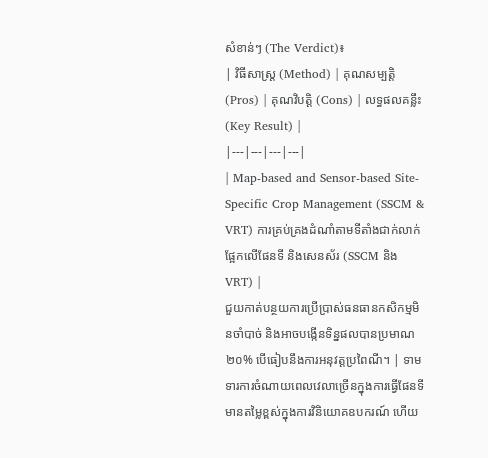សំខាន់ៗ (The Verdict)៖
| វិធីសាស្ត្រ (Method) | គុណសម្បត្តិ (Pros) | គុណវិបត្តិ (Cons) | លទ្ធផលគន្លឹះ (Key Result) |
|---|---|---|---|
| Map-based and Sensor-based Site-Specific Crop Management (SSCM & VRT) ការគ្រប់គ្រងដំណាំតាមទីតាំងជាក់លាក់ផ្អែកលើផែនទី និងសេនស័រ (SSCM និង VRT) |
ជួយកាត់បន្ថយការប្រើប្រាស់ធនធានកសិកម្មមិនចាំបាច់ និងអាចបង្កើនទិន្នផលបានប្រមាណ ២០% បើធៀបនឹងការអនុវត្តប្រពៃណី។ | ទាមទារការចំណាយពេលវេលាច្រើនក្នុងការធ្វើផែនទី មានតម្លៃខ្ពស់ក្នុងការវិនិយោគឧបករណ៍ ហើយ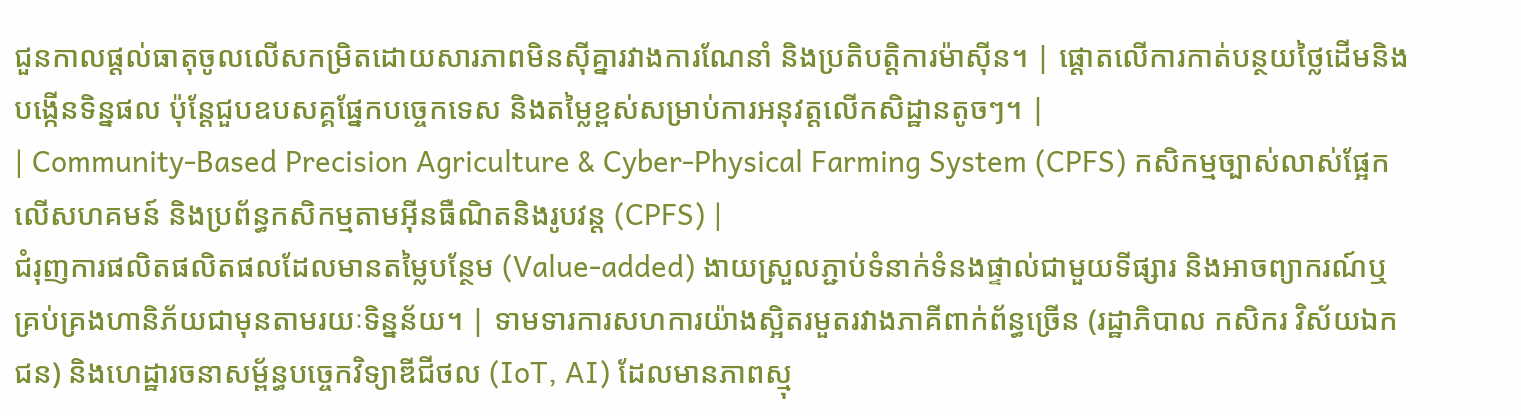ជួនកាលផ្តល់ធាតុចូលលើសកម្រិតដោយសារភាពមិនស៊ីគ្នារវាងការណែនាំ និងប្រតិបត្តិការម៉ាស៊ីន។ | ផ្តោតលើការកាត់បន្ថយថ្លៃដើមនិងបង្កើនទិន្នផល ប៉ុន្តែជួបឧបសគ្គផ្នែកបច្ចេកទេស និងតម្លៃខ្ពស់សម្រាប់ការអនុវត្តលើកសិដ្ឋានតូចៗ។ |
| Community-Based Precision Agriculture & Cyber-Physical Farming System (CPFS) កសិកម្មច្បាស់លាស់ផ្អែកលើសហគមន៍ និងប្រព័ន្ធកសិកម្មតាមអ៊ីនធឺណិតនិងរូបវន្ត (CPFS) |
ជំរុញការផលិតផលិតផលដែលមានតម្លៃបន្ថែម (Value-added) ងាយស្រួលភ្ជាប់ទំនាក់ទំនងផ្ទាល់ជាមួយទីផ្សារ និងអាចព្យាករណ៍ឬគ្រប់គ្រងហានិភ័យជាមុនតាមរយៈទិន្នន័យ។ | ទាមទារការសហការយ៉ាងស្អិតរមួតរវាងភាគីពាក់ព័ន្ធច្រើន (រដ្ឋាភិបាល កសិករ វិស័យឯកជន) និងហេដ្ឋារចនាសម្ព័ន្ធបច្ចេកវិទ្យាឌីជីថល (IoT, AI) ដែលមានភាពស្មុ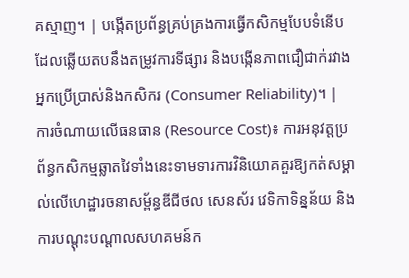គស្មាញ។ | បង្កើតប្រព័ន្ធគ្រប់គ្រងការធ្វើកសិកម្មបែបទំនើបដែលឆ្លើយតបនឹងតម្រូវការទីផ្សារ និងបង្កើនភាពជឿជាក់រវាងអ្នកប្រើប្រាស់និងកសិករ (Consumer Reliability)។ |
ការចំណាយលើធនធាន (Resource Cost)៖ ការអនុវត្តប្រព័ន្ធកសិកម្មឆ្លាតវៃទាំងនេះទាមទារការវិនិយោគគួរឱ្យកត់សម្គាល់លើហេដ្ឋារចនាសម្ព័ន្ធឌីជីថល សេនស័រ វេទិកាទិន្នន័យ និងការបណ្តុះបណ្តាលសហគមន៍ក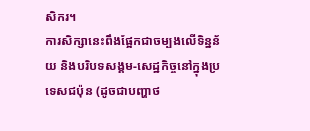សិករ។
ការសិក្សានេះពឹងផ្អែកជាចម្បងលើទិន្នន័យ និងបរិបទសង្គម-សេដ្ឋកិច្ចនៅក្នុងប្រទេសជប៉ុន (ដូចជាបញ្ហាថ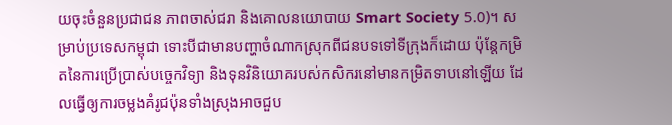យចុះចំនួនប្រជាជន ភាពចាស់ជរា និងគោលនយោបាយ Smart Society 5.0)។ សម្រាប់ប្រទេសកម្ពុជា ទោះបីជាមានបញ្ហាចំណាកស្រុកពីជនបទទៅទីក្រុងក៏ដោយ ប៉ុន្តែកម្រិតនៃការប្រើប្រាស់បច្ចេកវិទ្យា និងទុនវិនិយោគរបស់កសិករនៅមានកម្រិតទាបនៅឡើយ ដែលធ្វើឲ្យការចម្លងគំរូជប៉ុនទាំងស្រុងអាចជួប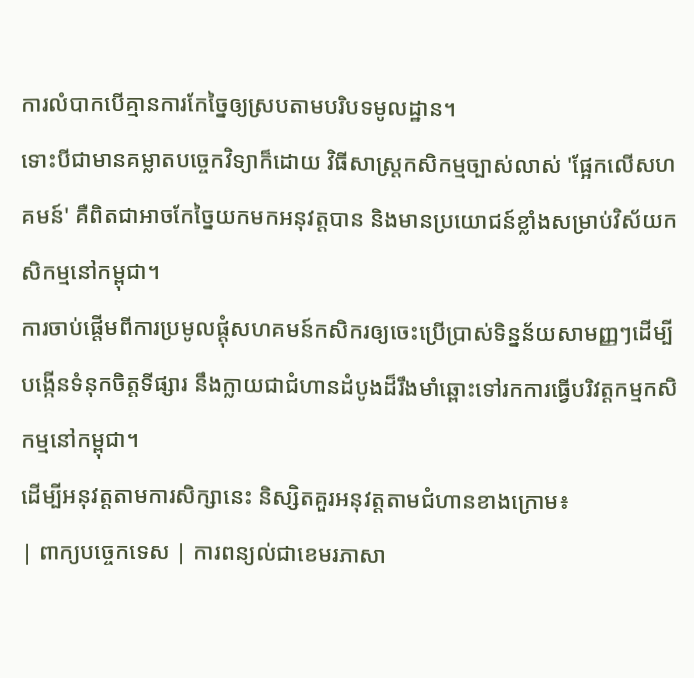ការលំបាកបើគ្មានការកែច្នៃឲ្យស្របតាមបរិបទមូលដ្ឋាន។
ទោះបីជាមានគម្លាតបច្ចេកវិទ្យាក៏ដោយ វិធីសាស្រ្តកសិកម្មច្បាស់លាស់ 'ផ្អែកលើសហគមន៍' គឺពិតជាអាចកែច្នៃយកមកអនុវត្តបាន និងមានប្រយោជន៍ខ្លាំងសម្រាប់វិស័យកសិកម្មនៅកម្ពុជា។
ការចាប់ផ្តើមពីការប្រមូលផ្តុំសហគមន៍កសិករឲ្យចេះប្រើប្រាស់ទិន្នន័យសាមញ្ញៗដើម្បីបង្កើនទំនុកចិត្តទីផ្សារ នឹងក្លាយជាជំហានដំបូងដ៏រឹងមាំឆ្ពោះទៅរកការធ្វើបរិវត្តកម្មកសិកម្មនៅកម្ពុជា។
ដើម្បីអនុវត្តតាមការសិក្សានេះ និស្សិតគួរអនុវត្តតាមជំហានខាងក្រោម៖
| ពាក្យបច្ចេកទេស | ការពន្យល់ជាខេមរភាសា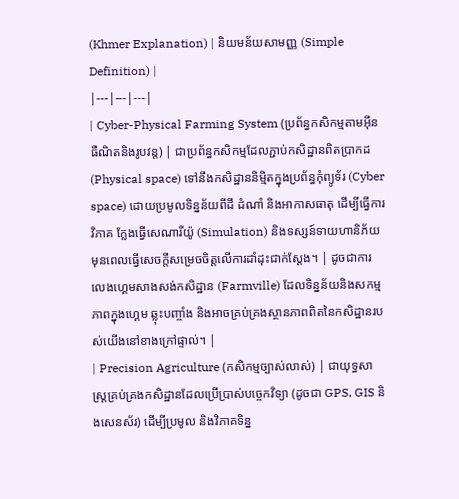(Khmer Explanation) | និយមន័យសាមញ្ញ (Simple Definition) |
|---|---|---|
| Cyber-Physical Farming System (ប្រព័ន្ធកសិកម្មតាមអ៊ីនធឺណិតនិងរូបវន្ត) | ជាប្រព័ន្ធកសិកម្មដែលភ្ជាប់កសិដ្ឋានពិតប្រាកដ (Physical space) ទៅនឹងកសិដ្ឋាននិម្មិតក្នុងប្រព័ន្ធកុំព្យូទ័រ (Cyber space) ដោយប្រមូលទិន្នន័យពីដី ដំណាំ និងអាកាសធាតុ ដើម្បីធ្វើការវិភាគ ក្លែងធ្វើសេណារីយ៉ូ (Simulation) និងទស្សន៍ទាយហានិភ័យមុនពេលធ្វើសេចក្តីសម្រេចចិត្តលើការដាំដុះជាក់ស្តែង។ | ដូចជាការលេងហ្គេមសាងសង់កសិដ្ឋាន (Farmville) ដែលទិន្នន័យនិងសកម្មភាពក្នុងហ្គេម ឆ្លុះបញ្ចាំង និងអាចគ្រប់គ្រងស្ថានភាពពិតនៃកសិដ្ឋានរបស់យើងនៅខាងក្រៅផ្ទាល់។ |
| Precision Agriculture (កសិកម្មច្បាស់លាស់) | ជាយុទ្ធសាស្ត្រគ្រប់គ្រងកសិដ្ឋានដែលប្រើប្រាស់បច្ចេកវិទ្យា (ដូចជា GPS, GIS និងសេនស័រ) ដើម្បីប្រមូល និងវិភាគទិន្ន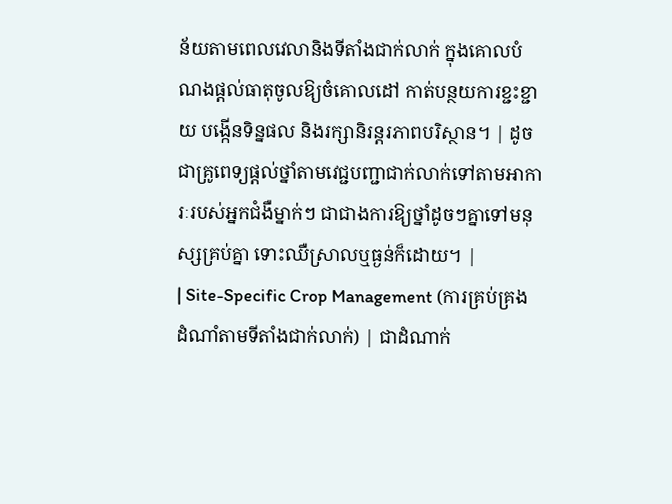ន័យតាមពេលវេលានិងទីតាំងជាក់លាក់ ក្នុងគោលបំណងផ្តល់ធាតុចូលឱ្យចំគោលដៅ កាត់បន្ថយការខ្ជះខ្ជាយ បង្កើនទិន្នផល និងរក្សានិរន្តរភាពបរិស្ថាន។ | ដូចជាគ្រូពេទ្យផ្តល់ថ្នាំតាមវេជ្ជបញ្ជាជាក់លាក់ទៅតាមអាការៈរបស់អ្នកជំងឺម្នាក់ៗ ជាជាងការឱ្យថ្នាំដូចៗគ្នាទៅមនុស្សគ្រប់គ្នា ទោះឈឺស្រាលឬធ្ងន់ក៏ដោយ។ |
| Site-Specific Crop Management (ការគ្រប់គ្រងដំណាំតាមទីតាំងជាក់លាក់) | ជាដំណាក់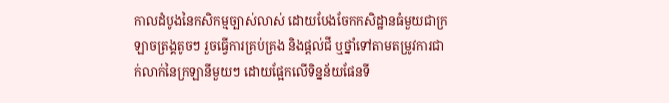កាលដំបូងនៃកសិកម្មច្បាស់លាស់ ដោយបែងចែកកសិដ្ឋានធំមួយជាក្រឡាចត្រង្គតូចៗ រួចធ្វើការគ្រប់គ្រង និងផ្តល់ជី ឬថ្នាំទៅតាមតម្រូវការជាក់លាក់នៃក្រឡានីមួយៗ ដោយផ្អែកលើទិន្នន័យផែនទី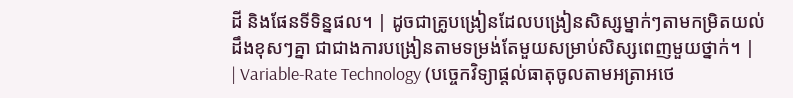ដី និងផែនទីទិន្នផល។ | ដូចជាគ្រូបង្រៀនដែលបង្រៀនសិស្សម្នាក់ៗតាមកម្រិតយល់ដឹងខុសៗគ្នា ជាជាងការបង្រៀនតាមទម្រង់តែមួយសម្រាប់សិស្សពេញមួយថ្នាក់។ |
| Variable-Rate Technology (បច្ចេកវិទ្យាផ្តល់ធាតុចូលតាមអត្រាអថេ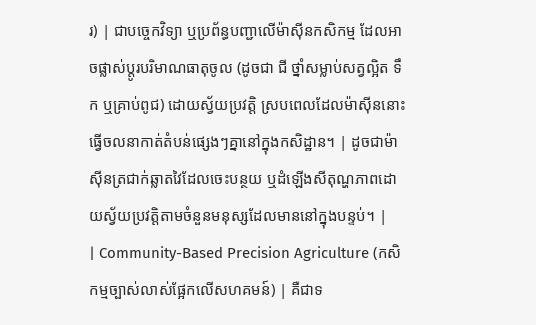រ) | ជាបច្ចេកវិទ្យា ឬប្រព័ន្ធបញ្ជាលើម៉ាស៊ីនកសិកម្ម ដែលអាចផ្លាស់ប្តូរបរិមាណធាតុចូល (ដូចជា ជី ថ្នាំសម្លាប់សត្វល្អិត ទឹក ឬគ្រាប់ពូជ) ដោយស្វ័យប្រវត្តិ ស្របពេលដែលម៉ាស៊ីននោះធ្វើចលនាកាត់តំបន់ផ្សេងៗគ្នានៅក្នុងកសិដ្ឋាន។ | ដូចជាម៉ាស៊ីនត្រជាក់ឆ្លាតវៃដែលចេះបន្ថយ ឬដំឡើងសីតុណ្ហភាពដោយស្វ័យប្រវត្តិតាមចំនួនមនុស្សដែលមាននៅក្នុងបន្ទប់។ |
| Community-Based Precision Agriculture (កសិកម្មច្បាស់លាស់ផ្អែកលើសហគមន៍) | គឺជាទ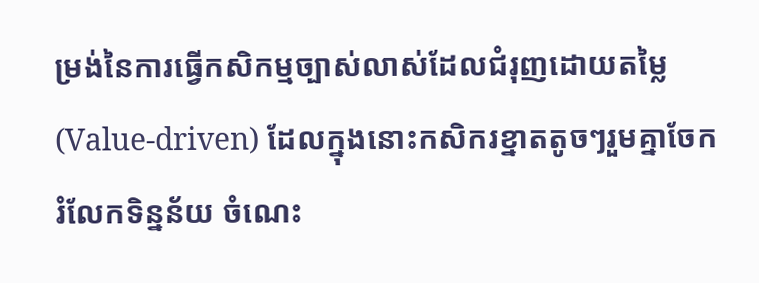ម្រង់នៃការធ្វើកសិកម្មច្បាស់លាស់ដែលជំរុញដោយតម្លៃ (Value-driven) ដែលក្នុងនោះកសិករខ្នាតតូចៗរួមគ្នាចែករំលែកទិន្នន័យ ចំណេះ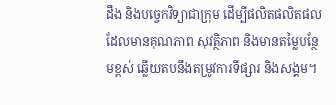ដឹង និងបច្ចេកវិទ្យាជាក្រុម ដើម្បីផលិតផលិតផលដែលមានគុណភាព សុវត្ថិភាព និងមានតម្លៃបន្ថែមខ្ពស់ ឆ្លើយតបនឹងតម្រូវការទីផ្សារ និងសង្គម។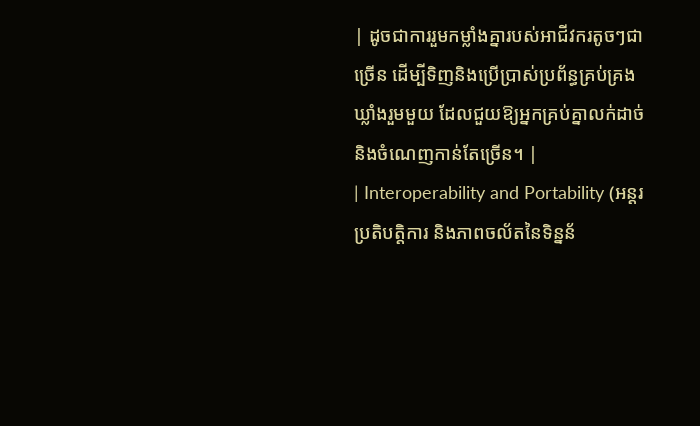| ដូចជាការរួមកម្លាំងគ្នារបស់អាជីវករតូចៗជាច្រើន ដើម្បីទិញនិងប្រើប្រាស់ប្រព័ន្ធគ្រប់គ្រងឃ្លាំងរួមមួយ ដែលជួយឱ្យអ្នកគ្រប់គ្នាលក់ដាច់ និងចំណេញកាន់តែច្រើន។ |
| Interoperability and Portability (អន្តរប្រតិបត្តិការ និងភាពចល័តនៃទិន្នន័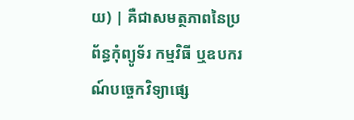យ) | គឺជាសមត្ថភាពនៃប្រព័ន្ធកុំព្យូទ័រ កម្មវិធី ឬឧបករណ៍បច្ចេកវិទ្យាផ្សេ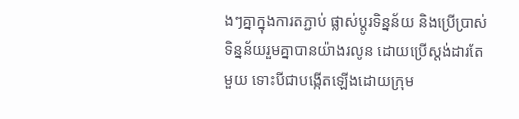ងៗគ្នាក្នុងការតភ្ជាប់ ផ្លាស់ប្តូរទិន្នន័យ និងប្រើប្រាស់ទិន្នន័យរួមគ្នាបានយ៉ាងរលូន ដោយប្រើស្តង់ដារតែមួយ ទោះបីជាបង្កើតឡើងដោយក្រុម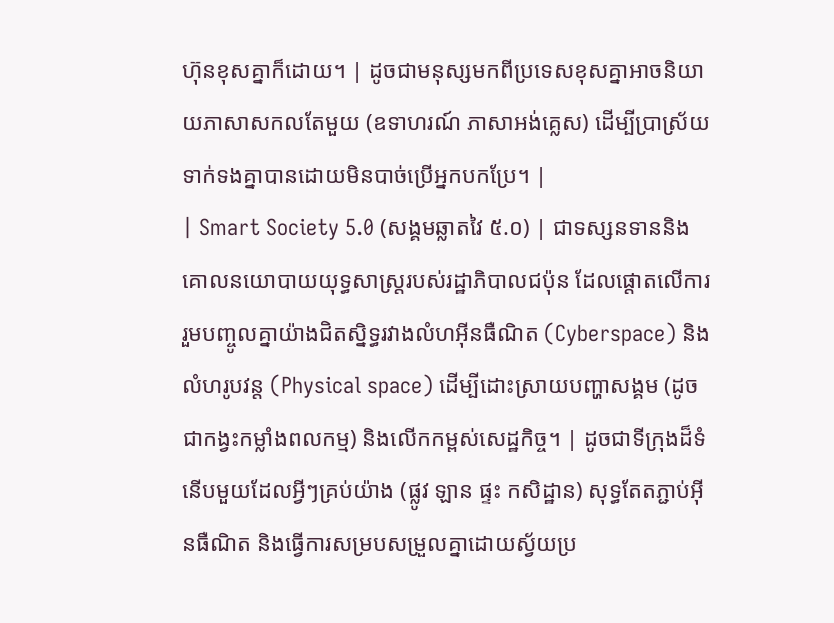ហ៊ុនខុសគ្នាក៏ដោយ។ | ដូចជាមនុស្សមកពីប្រទេសខុសគ្នាអាចនិយាយភាសាសកលតែមួយ (ឧទាហរណ៍ ភាសាអង់គ្លេស) ដើម្បីប្រាស្រ័យទាក់ទងគ្នាបានដោយមិនបាច់ប្រើអ្នកបកប្រែ។ |
| Smart Society 5.0 (សង្គមឆ្លាតវៃ ៥.០) | ជាទស្សនទាននិងគោលនយោបាយយុទ្ធសាស្ត្ររបស់រដ្ឋាភិបាលជប៉ុន ដែលផ្តោតលើការរួមបញ្ចូលគ្នាយ៉ាងជិតស្និទ្ធរវាងលំហអ៊ីនធឺណិត (Cyberspace) និងលំហរូបវន្ត (Physical space) ដើម្បីដោះស្រាយបញ្ហាសង្គម (ដូចជាកង្វះកម្លាំងពលកម្ម) និងលើកកម្ពស់សេដ្ឋកិច្ច។ | ដូចជាទីក្រុងដ៏ទំនើបមួយដែលអ្វីៗគ្រប់យ៉ាង (ផ្លូវ ឡាន ផ្ទះ កសិដ្ឋាន) សុទ្ធតែតភ្ជាប់អ៊ីនធឺណិត និងធ្វើការសម្របសម្រួលគ្នាដោយស្វ័យប្រ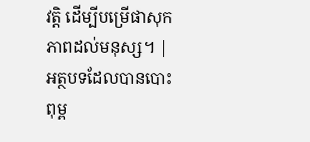វត្តិ ដើម្បីបម្រើផាសុកភាពដល់មនុស្ស។ |
អត្ថបទដែលបានបោះពុម្ព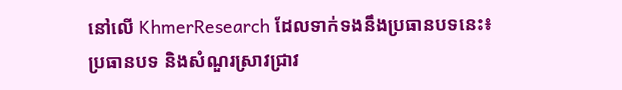នៅលើ KhmerResearch ដែលទាក់ទងនឹងប្រធានបទនេះ៖
ប្រធានបទ និងសំណួរស្រាវជ្រាវ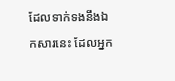ដែលទាក់ទងនឹងឯកសារនេះ ដែលអ្នក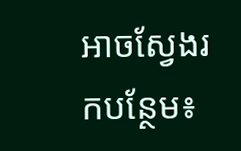អាចស្វែងរកបន្ថែម៖